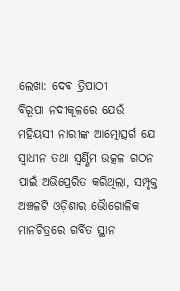ଲେଖା: ଦେଵ ତ୍ରିପାଠୀ
ବିରୂପା ନଦୀକୂଳରେ ଯେଉଁ ମହିୟସୀ ନାରୀଙ୍କ ଆତ୍ମୋତ୍ସର୍ଗ ଯେ ସ୍ବାଧୀନ ତଥା ସ୍ବର୍ଣ୍ଣିମ ଉତ୍କଳ ଗଠନ ପାଇଁ ଅଭିପ୍ରେରିତ କରିଥିଲା, ସମ୍ପୃକ୍ତ ଅଞ୍ଚଳଟି ଓଡ଼ିଶାର ଭୋୖଗୋଳିକ ମାନଚିତ୍ରରେ ଗର୍ବିତ ସ୍ଥାନ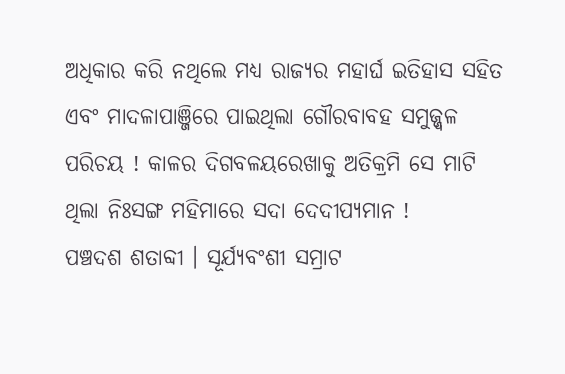ଅଧିକାର କରି ନଥିଲେ ମଧ୍ୟ ରାଜ୍ୟର ମହାର୍ଘ ଇତିହାସ ସହିତ ଏବଂ ମାଦଳାପାଞ୍ଜିରେ ପାଇଥିଲା ଗୌରବାବହ ସମୁଜ୍ଜ୍ୱଳ ପରିଚୟ ! କାଳର ଦିଗବଳୟରେଖାକୁ ଅତିକ୍ରମି ସେ ମାଟି ଥିଲା ନିଃସଙ୍ଗ ମହିମାରେ ସଦା ଦେଦୀପ୍ୟମାନ !
ପଞ୍ଚଦଶ ଶତାବ୍ଦୀ । ସୂର୍ଯ୍ୟବଂଶୀ ସମ୍ରାଟ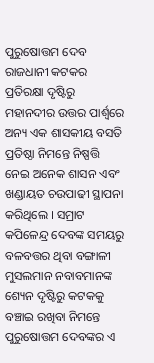ପୁରୁଷୋତ୍ତମ ଦେବ ରାଜଧାନୀ କଟକର ପ୍ରତିରକ୍ଷା ଦୃଷ୍ଟିରୁ ମହାନଦୀର ଉତ୍ତର ପାର୍ଶ୍ୱରେ ଅନ୍ୟ ଏକ ଶାସକୀୟ ବସତି ପ୍ରତିଷ୍ଠା ନିମନ୍ତେ ନିଷ୍ପତ୍ତି ନେଇ ଅନେକ ଶାସନ ଏବଂ ଖଣ୍ଡାୟତ ଚଉପାଢୀ ସ୍ଥାପନା କରିଥିଲେ । ସମ୍ରାଟ କପିଳେନ୍ଦ୍ର ଦେବଙ୍କ ସମୟରୁ ବଳବତ୍ତର ଥିବା ବଙ୍ଗାଳୀ ମୁସଲମାନ ନବାବମାନଙ୍କ ଶ୍ୟେନ ଦୃଷ୍ଟିରୁ କଟକକୁ ବଞ୍ଚାଇ ରଖିବା ନିମନ୍ତେ ପୁରୁଷୋତ୍ତମ ଦେବଙ୍କର ଏ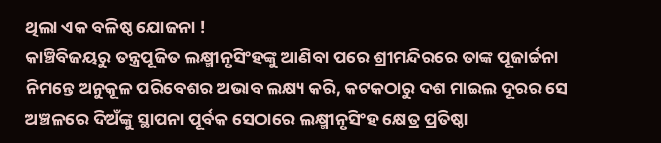ଥିଲା ଏକ ବଳିଷ୍ଠ ଯୋଜନା !
କାଞ୍ଚିବିଜୟରୁ ତନ୍ତ୍ରପୂଜିତ ଲକ୍ଷ୍ମୀନୃସିଂହଙ୍କୁ ଆଣିବା ପରେ ଶ୍ରୀମନ୍ଦିରରେ ତାଙ୍କ ପୂଜାର୍ଚ୍ଚନା ନିମନ୍ତେ ଅନୁକୂଳ ପରିବେଶର ଅଭାବ ଲକ୍ଷ୍ୟ କରି, କଟକଠାରୁ ଦଶ ମାଇଲ ଦୂରର ସେ ଅଞ୍ଚଳରେ ଦିଅଁଙ୍କୁ ସ୍ଥାପନା ପୂର୍ବକ ସେଠାରେ ଲକ୍ଷ୍ମୀନୃସିଂହ କ୍ଷେତ୍ର ପ୍ରତିଷ୍ଠା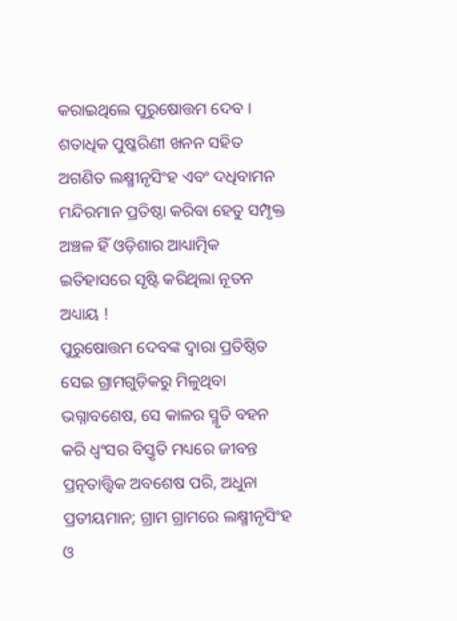କରାଇଥିଲେ ପୁରୁଷୋତ୍ତମ ଦେବ । ଶତାଧିକ ପୁଷ୍କରିଣୀ ଖନନ ସହିତ ଅଗଣିତ ଲକ୍ଷ୍ମୀନୃସିଂହ ଏବଂ ଦଧିବାମନ ମନ୍ଦିରମାନ ପ୍ରତିଷ୍ଠା କରିବା ହେତୁ ସମ୍ପୃକ୍ତ ଅଞ୍ଚଳ ହିଁ ଓଡ଼ିଶାର ଆଧ୍ୟାତ୍ମିକ ଇତିହାସରେ ସୃଷ୍ଟି କରିଥିଲା ନୂତନ ଅଧ୍ୟାୟ !
ପୁରୁଷୋତ୍ତମ ଦେବଙ୍କ ଦ୍ଵାରା ପ୍ରତିଷ୍ଠିତ ସେଇ ଗ୍ରାମଗୁଡ଼ିକରୁ ମିଳୁଥିବା ଭଗ୍ନାବଶେଷ, ସେ କାଳର ସ୍ମୃତି ବହନ କରି ଧ୍ୱଂସର ବିସ୍ତୃତି ମଧ୍ୟରେ ଜୀବନ୍ତ ପ୍ରତ୍ନତାତ୍ତ୍ୱିକ ଅବଶେଷ ପରି, ଅଧୁନା ପ୍ରତୀୟମାନ; ଗ୍ରାମ ଗ୍ରାମରେ ଲକ୍ଷ୍ମୀନୃସିଂହ ଓ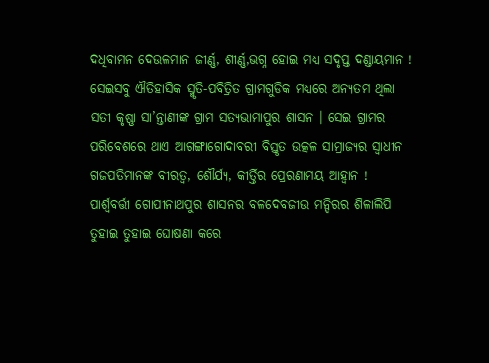ଦଧିବାମନ ଦେଉଳମାନ ଜୀର୍ଣ୍ଣ, ଶୀର୍ଣ୍ଣ,ଭଗ୍ନ ହୋଇ ମଧ୍ୟ ସଦୃପ୍ତ ଦଣ୍ଡାୟମାନ !
ସେଇସବୁ ଐତିହାସିକ ସ୍ମୃତି-ପବିତ୍ରିତ ଗ୍ରାମଗୁଡିକ ମଧ୍ୟରେ ଅନ୍ୟତମ ଥିଲା ସତୀ କୃଷ୍ଣା ସା’ନ୍ତାଣୀଙ୍କ ଗ୍ରାମ ସତ୍ୟଭାମାପୁର ଶାସନ । ସେଇ ଗ୍ରାମର ପରିବେଶରେ ଥାଏ ଆଗଙ୍ଗାଗୋଦାବରୀ ବିସ୍ତୃତ ଉତ୍କଳ ସାମ୍ରାଜ୍ୟର ସ୍ବାଧୀନ ଗଜପତିମାନଙ୍କ ବୀରତ୍ୱ, ଶୌର୍ଯ୍ୟ, କୀର୍ତ୍ତିର ପ୍ରେରଣାମୟ ଆହ୍ୱାନ ! ପାର୍ଶ୍ଵବର୍ତ୍ତୀ ଗୋପୀନାଥପୁର ଶାସନର ବଳଦେବଜୀଉ ମନ୍ଦିରର ଶିଳାଲିପି ତୁହାଇ ତୁହାଇ ଘୋଷଣା କରେ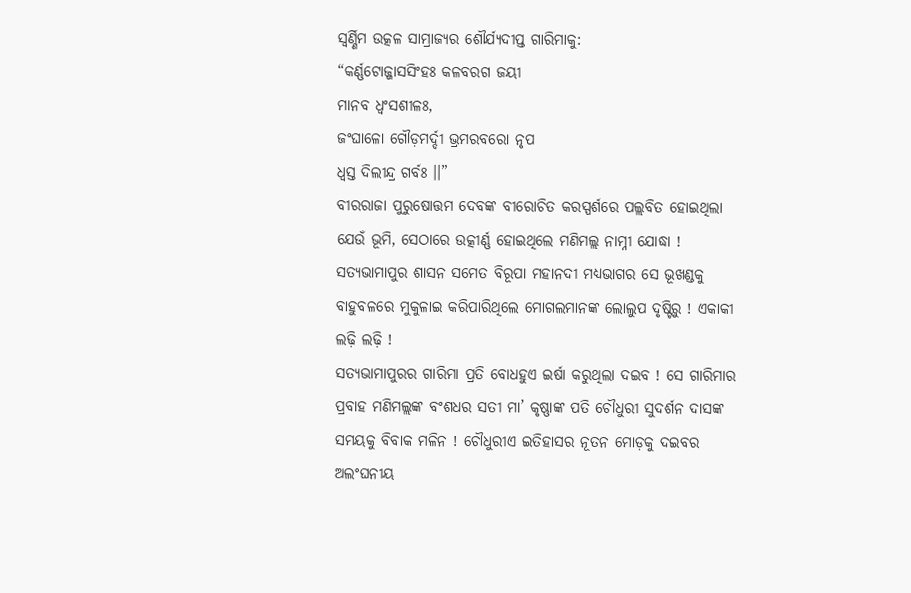ସ୍ବର୍ଣ୍ଣିମ ଉତ୍କଳ ସାମ୍ରାଜ୍ୟର ଶୌର୍ଯ୍ୟଦୀପ୍ତ ଗାରିମାକୁ:
“କର୍ଣ୍ଣଟୋଜ୍ଜାସସିଂହଃ କଳବରଗ ଜୟୀ
ମାନବ ଧ୍ୱଂସଶୀଳଃ,
ଜଂଘାଳୋ ଗୌଡ଼ମର୍ଦ୍ଦୀ ଭ୍ରମରବରୋ ନୃପ
ଧ୍ୱସ୍ତ ଦିଲୀନ୍ଦ୍ର ଗର୍ବଃ ।।”
ବୀରରାଜା ପୁରୁଷୋତ୍ତମ ଦେବଙ୍କ ବୀରୋଚିତ କରସ୍ପର୍ଶରେ ପଲ୍ଲବିତ ହୋଇଥିଲା ଯେଉଁ ଭୂମି, ସେଠାରେ ଉତ୍କୀର୍ଣ୍ଣ ହୋଇଥିଲେ ମଣିମଲ୍ଲ ନାମ୍ନୀ ଯୋଦ୍ଧା ! ସତ୍ୟଭାମାପୁର ଶାସନ ସମେତ ବିରୂପା ମହାନଦୀ ମଧ୍ୟଭାଗର ସେ ଭୂଖଣ୍ଡକୁ ବାହୁବଳରେ ମୁକୁଳାଇ କରିପାରିଥିଲେ ମୋଗଲମାନଙ୍କ ଲୋଲୁପ ଦୃଷ୍ଟିରୁ ! ଏକାକୀ ଲଢ଼ି ଲଢ଼ି !
ସତ୍ୟଭାମାପୁରର ଗାରିମା ପ୍ରତି ବୋଧହୁଏ ଇର୍ଷା କରୁଥିଲା ଦଇବ ! ସେ ଗାରିମାର ପ୍ରବାହ ମଣିମଲ୍ଲଙ୍କ ବଂଶଧର ସତୀ ମା’ କୃଷ୍ଣାଙ୍କ ପତି ଚୌଧୁରୀ ସୁଦର୍ଶନ ଦାସଙ୍କ ସମୟକୁ ବିବାକ ମଳିନ ! ଚୌଧୁରୀଏ ଇତିହାସର ନୂତନ ମୋଡ଼କୁ ଦଇବର ଅଲଂଘନୀୟ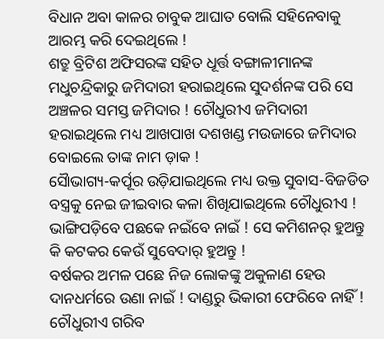ବିଧାନ ଅବା କାଳର ଚାବୁକ ଆଘାତ ବୋଲି ସହିନେବାକୁ ଆରମ୍ଭ କରି ଦେଇଥିଲେ !
ଶତ୍ରୁ ବ୍ରିଟିଶ ଅଫିସରଙ୍କ ସହିତ ଧୂର୍ତ୍ତ ବଙ୍ଗାଳୀମାନଙ୍କ ମଧୁଚନ୍ଦ୍ରିକାରୁ ଜମିଦାରୀ ହରାଇଥିଲେ ସୁଦର୍ଶନଙ୍କ ପରି ସେ ଅଞ୍ଚଳର ସମସ୍ତ ଜମିଦାର ! ଚୌଧୁରୀଏ ଜମିଦାରୀ ହରାଇଥିଲେ ମଧ୍ୟ ଆଖପାଖ ଦଶଖଣ୍ଡ ମଉଜାରେ ଜମିଦାର ବୋଇଲେ ତାଙ୍କ ନାମ ଡ଼ାକ !
ସୈାଭାଗ୍ୟ-କର୍ପୂର ଉଡ଼ିଯାଇଥିଲେ ମଧ୍ୟ ଉକ୍ତ ସୁବାସ-ବିଜଡିତ ବସ୍ତ୍ରକୁ ନେଇ ଜୀଇବାର କଳା ଶିଖିଯାଇଥିଲେ ଚୌଧୁରୀଏ !
ଭାଙ୍ଗିପଡ଼ିବେ ପଛକେ ନଇଁବେ ନାଇଁ ! ସେ କମିଶନର୍ ହୁଅନ୍ତୁ କି କଟକର କେଉଁ ସୁବେଦାର୍ ହୁଅନ୍ତୁ !
ବର୍ଷକର ଅମଳ ପଛେ ନିଜ ଲୋକଙ୍କୁ ଅକୁଳାଣ ହେଉ ଦାନଧର୍ମରେ ଉଣା ନାଇଁ ! ଦାଣ୍ଡରୁ ଭିକାରୀ ଫେରିବେ ନାହିଁ ! ଚୌଧୁରୀଏ ଗରିବ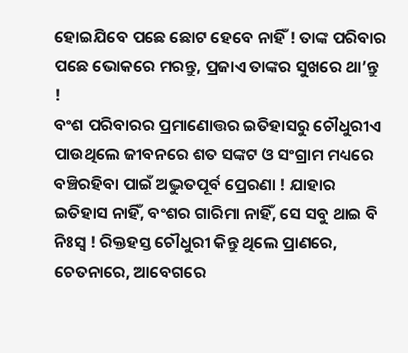ହୋଇଯିବେ ପଛେ ଛୋଟ ହେବେ ନାହିଁ ! ତାଙ୍କ ପରିବାର ପଛେ ଭୋକରେ ମରନ୍ତୁ, ପ୍ରଜାଏ ତାଙ୍କର ସୁଖରେ ଥା’ନ୍ତୁ !
ବଂଶ ପରିବାରର ପ୍ରମାଣୋତ୍ତର ଇତିହାସରୁ ଚୌଧୁରୀଏ ପାଉଥିଲେ ଜୀବନରେ ଶତ ସଙ୍କଟ ଓ ସଂଗ୍ରାମ ମଧ୍ୟରେ ବଞ୍ଚିରହିବା ପାଇଁ ଅଦ୍ଭୁତପୂର୍ବ ପ୍ରେରଣା ! ଯାହାର ଇତିହାସ ନାହିଁ, ବଂଶର ଗାରିମା ନାହିଁ, ସେ ସବୁ ଥାଇ ବି ନିଃସ୍ୱ ! ରିକ୍ତହସ୍ତ ଚୌଧୁରୀ କିନ୍ତୁ ଥିଲେ ପ୍ରାଣରେ, ଚେତନାରେ, ଆବେଗରେ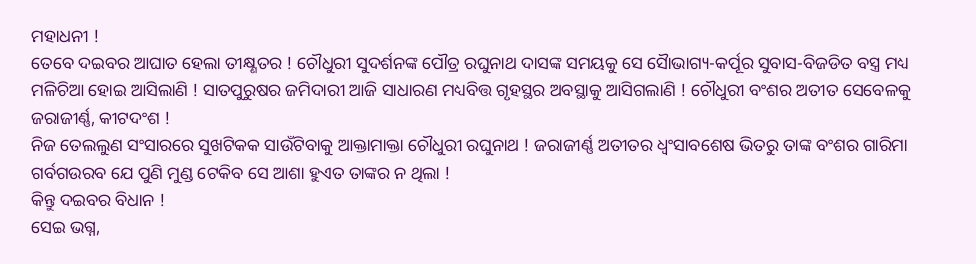ମହାଧନୀ !
ତେବେ ଦଇବର ଆଘାତ ହେଲା ତୀକ୍ଷ୍ଣତର ! ଚୌଧୁରୀ ସୁଦର୍ଶନଙ୍କ ପୌତ୍ର ରଘୁନାଥ ଦାସଙ୍କ ସମୟକୁ ସେ ସୈାଭାଗ୍ୟ-କର୍ପୂର ସୁବାସ-ବିଜଡିତ ବସ୍ତ୍ର ମଧ୍ୟ ମଳିଚିଆ ହୋଇ ଆସିଲାଣି ! ସାତପୁରୁଷର ଜମିଦାରୀ ଆଜି ସାଧାରଣ ମଧ୍ୟବିତ୍ତ ଗୃହସ୍ଥର ଅବସ୍ଥାକୁ ଆସିଗଲାଣି ! ଚୌଧୁରୀ ବଂଶର ଅତୀତ ସେବେଳକୁ ଜରାଜୀର୍ଣ୍ଣ, କୀଟଦଂଶ !
ନିଜ ତେଲଲୁଣ ସଂସାରରେ ସୁଖଟିକକ ସାଉଁଟିବାକୁ ଆକ୍ତାମାକ୍ତା ଚୌଧୁରୀ ରଘୁନାଥ ! ଜରାଜୀର୍ଣ୍ଣ ଅତୀତର ଧ୍ୱଂସାବଶେଷ ଭିତରୁ ତାଙ୍କ ବଂଶର ଗାରିମା ଗର୍ବଗଉରବ ଯେ ପୁଣି ମୁଣ୍ଡ ଟେକିବ ସେ ଆଶା ହୁଏତ ତାଙ୍କର ନ ଥିଲା !
କିନ୍ତୁ ଦଇବର ବିଧାନ !
ସେଇ ଭଗ୍ନ,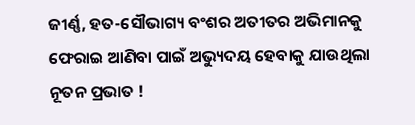ଜୀର୍ଣ୍ଣ, ହତ-ସୌଭାଗ୍ୟ ବଂଶର ଅତୀତର ଅଭିମାନକୁ ଫେରାଇ ଆଣିବା ପାଇଁ ଅଭ୍ୟୁଦୟ ହେବାକୁ ଯାଉଥିଲା ନୂତନ ପ୍ରଭାତ !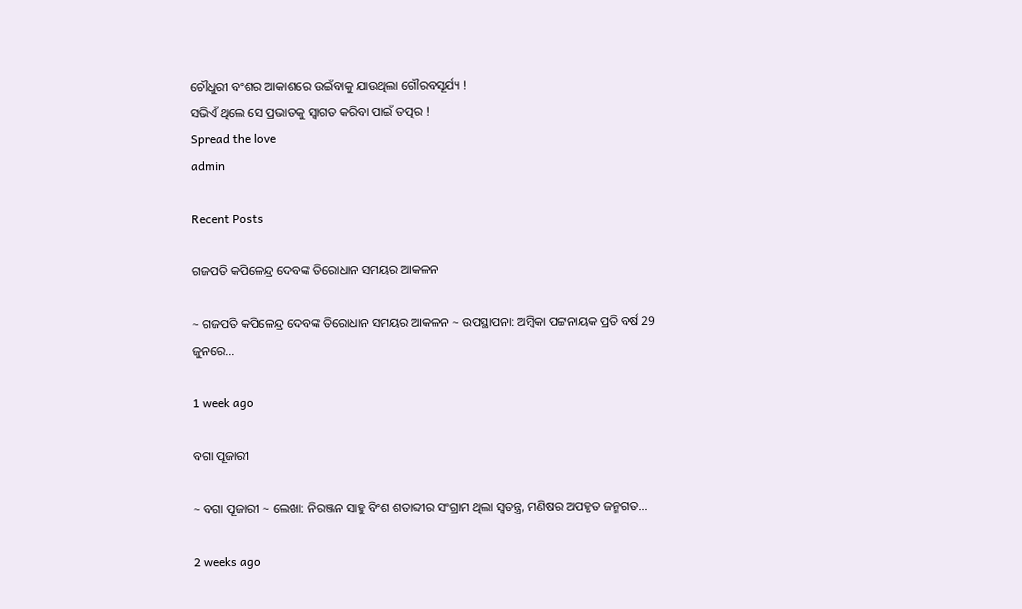ଚୌଧୁରୀ ବଂଶର ଆକାଶରେ ଉଇଁବାକୁ ଯାଉଥିଲା ଗୌରବସୂର୍ଯ୍ୟ !
ସଭିଏଁ ଥିଲେ ସେ ପ୍ରଭାତକୁ ସ୍ବାଗତ କରିବା ପାଇଁ ତତ୍ପର !
Spread the love
admin

Recent Posts

ଗଜପତି କପିଳେନ୍ଦ୍ର ଦେବଙ୍କ ତିରୋଧାନ ସମୟର ଆକଳନ

~ ଗଜପତି କପିଳେନ୍ଦ୍ର ଦେବଙ୍କ ତିରୋଧାନ ସମୟର ଆକଳନ ~ ଉପସ୍ଥାପନା: ଅମ୍ବିକା ପଟ୍ଟନାୟକ ପ୍ରତି ବର୍ଷ 29 ଜୁନରେ…

1 week ago

ବଗା ପୂଜାରୀ

~ ବଗା ପୂଜାରୀ ~ ଲେଖା: ନିରଞ୍ଜନ ସାହୁ ବିଂଶ ଶତାବ୍ଦୀର ସଂଗ୍ରାମ ଥିଲା ସ୍ଵତନ୍ତ୍ର, ମଣିଷର ଅପହୃତ ଜନ୍ମଗତ…

2 weeks ago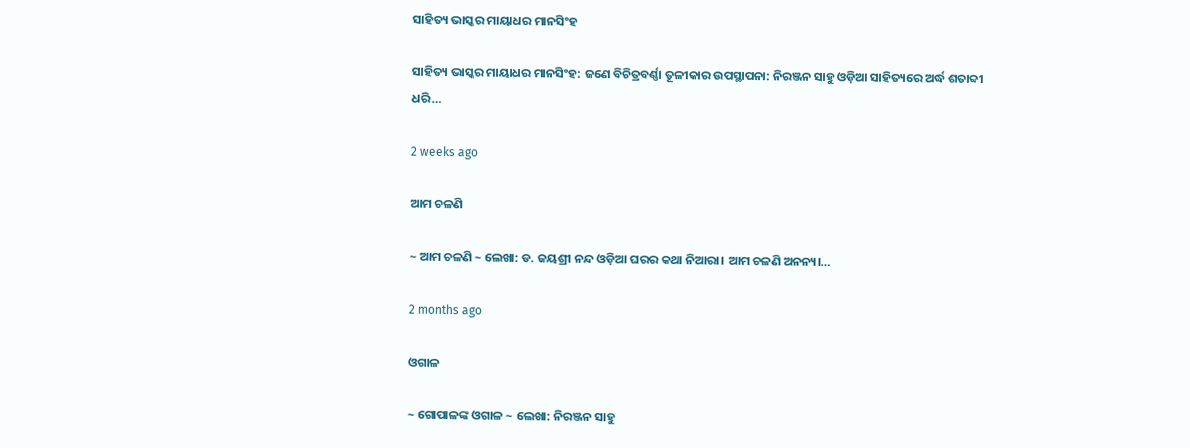ସାହିତ୍ୟ ଭାସ୍କର ମାୟାଧର ମାନସିଂହ

ସାହିତ୍ୟ ଭାସ୍କର ମାୟାଧର ମାନସିଂହ: ଜଣେ ବିଚିତ୍ରବର୍ଣ୍ଣା ତୂଳୀକାର ଉପସ୍ଥାପନା: ନିରଞ୍ଜନ ସାହୁ ଓଡ଼ିଆ ସାହିତ୍ୟରେ ଅର୍ଦ୍ଧ ଶତାବ୍ଦୀ ଧରି…

2 weeks ago

ଆମ ଚଳଣି

~ ଆମ ଚଳଣି ~ ଲେଖା: ଡ. ଜୟଶ୍ରୀ ନନ୍ଦ ଓଡ଼ିଆ ଘରର କଥା ନିଆରା। ଆମ ଚଳଣି ଅନନ୍ୟ।…

2 months ago

ଓଗାଳ

~ ଗୋପାଳଙ୍କ ଓଗାଳ ~ ଲେଖା: ନିରଞ୍ଜନ ସାହୁ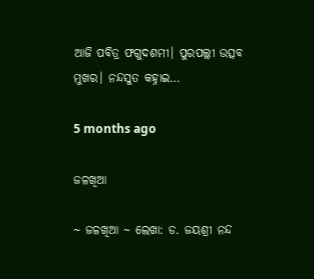ଆଜି ପବିତ୍ର ଫଗୁଦଶମୀ। ପୁରପଲ୍ଲୀ ଉତ୍ସବ ମୁଖର। ନନ୍ଦସୁତ କହ୍ନାଇ…

5 months ago

ଜଳଖିଆ

~ ଜଳଖିଆ ~ ଲେଖା: ଡ. ଜୟଶ୍ରୀ ନନ୍ଦ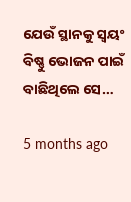ଯେଉଁ ସ୍ଥାନକୁ ସ୍ବୟଂ ବିଷ୍ଣୁ ଭୋଜନ ପାଇଁ ବାଛିଥିଲେ ସେ…

5 months ago